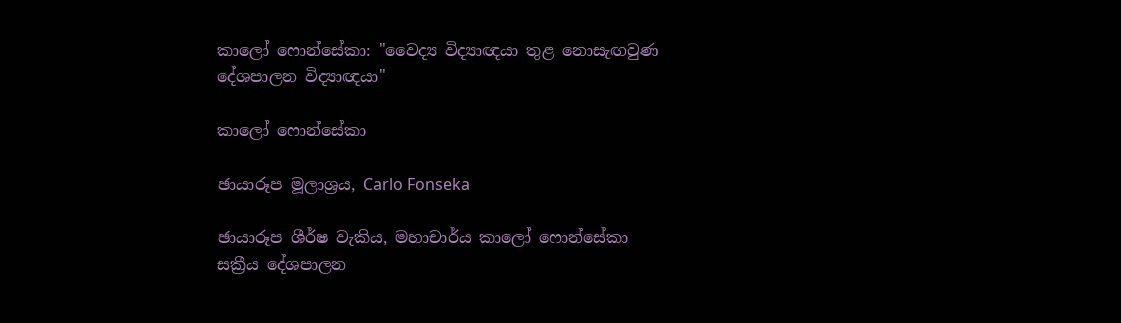කාලෝ ෆොන්සේකා: "වෛද්‍ය විද්‍යාඥයා තුළ නොසැඟවුණ දේශපාලන විද්‍යාඥයා"

කාලෝ ෆොන්සේකා

ඡායාරූප මූලාශ්‍රය, Carlo Fonseka

ඡායාරූප ශීර්ෂ වැකිය, මහාචාර්ය කාලෝ ෆොන්සේකා සක්‍රීය දේශපාලන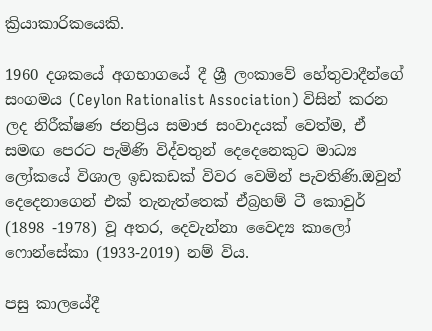ක්‍රියාකාරිකයෙකි.

1960 දශකයේ අගභාගයේ දී ශ්‍රී ලංකාවේ හේතුවාදීන්ගේ සංගමය (Ceylon Rationalist Association) විසින් කරන ලද නිරීක්ෂණ ජනප්‍රිය සමාජ සංවාදයක් වෙත්ම, ඒ සමඟ පෙරට පැමිණි විද්වතුන් දෙදෙනෙකුට මාධ්‍ය ලෝකයේ විශාල ඉඩකඩක් විවර වෙමින් පැවතිණි.ඔවුන් දෙදෙනාගෙන් එක් තැනැත්තෙක් ඒබ්‍රහම් ටී කොවුර් (1898 -1978) වූ අතර, දෙවැන්නා වෛද්‍ය කාලෝ ෆොන්සේකා (1933-2019) නම් විය.

පසු කාලයේදී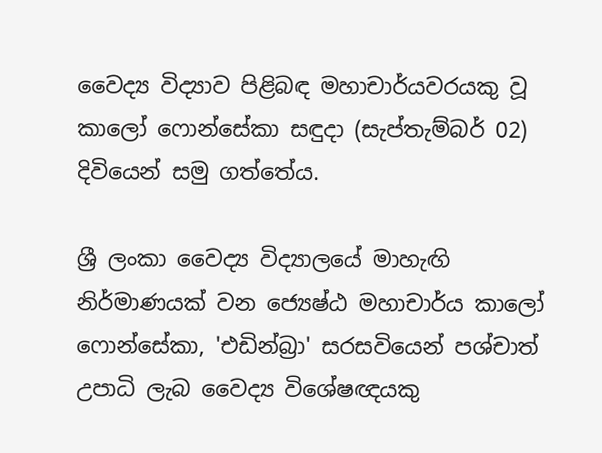වෛද්‍ය විද්‍යාව පිළිබඳ මහාචාර්යවරයකු වූ කාලෝ ෆොන්සේකා සඳුදා (සැප්තැම්බර් 02) දිවියෙන් සමු ගත්තේය.

ශ්‍රී ලංකා වෛද්‍ය විද්‍යාලයේ මාහැඟි නිර්මාණයක් වන ජ්‍යෙෂ්ඨ මහාචාර්ය කාලෝ ෆොන්සේකා, 'එඩින්බ්‍රා' සරසවියෙන් පශ්චාත් උපාධි ලැබ වෛද්‍ය විශේෂඥයකු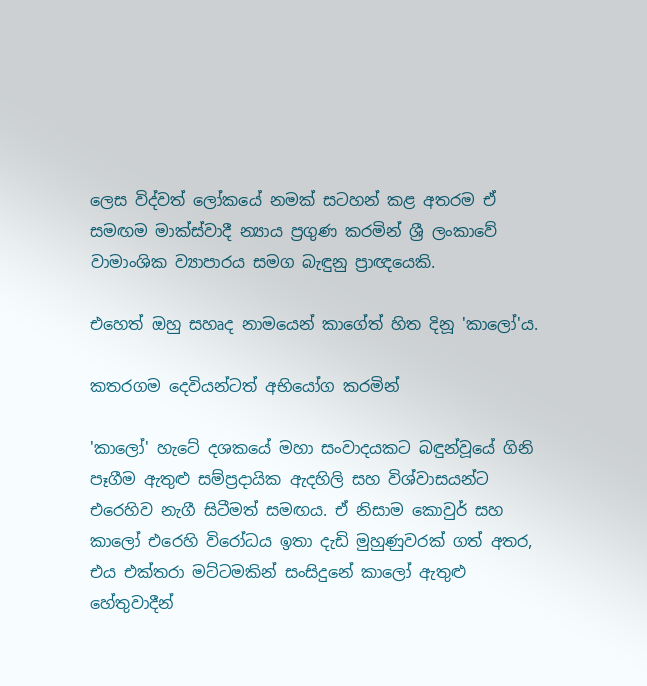ලෙස විද්වත් ලෝකයේ නමක් සටහන් කළ අතරම ඒ සමඟම මාක්ස්වාදී න්‍යාය ප්‍රගුණ කරමින් ශ්‍රී ලංකාවේ වාමාංශික ව්‍යාපාරය සමග බැඳුනු ප්‍රාඥයෙකි.

එහෙත් ඔහු සහෘද නාමයෙන් කාගේත් හිත දිනූ 'කාලෝ'ය.

කතරගම දෙවියන්ටත් අභියෝග කරමින්

'කාලෝ' හැටේ දශකයේ මහා සංවාදයකට බඳුන්වූයේ ගිනි පෑගීම ඇතුළු සම්ප්‍රදායික ඇදහිලි සහ විශ්වාසයන්ට එරෙහිව නැගී සිටීමත් සමඟය. ඒ නිසාම කොවුර් සහ කාලෝ එරෙහි විරෝධය ඉතා දැඩි මුහුණුවරක් ගත් අතර, එය එක්තරා මට්ටමකින් සංසිදුනේ කාලෝ ඇතුළු හේතුවාදීන්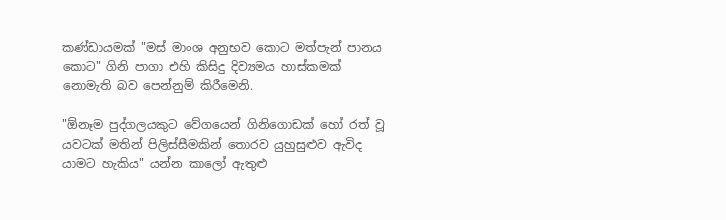කණ්ඩායමක් "මස් මාංශ අනුභව කොට මත්පැන් පානය කොට" ගිනි පාගා එහි කිසිදු දිව්‍යමය හාස්කමක් නොමැති බව පෙන්නුම් කිරීමෙනි.

"ඕනෑම පුද්ගලයකුට වේගයෙන් ගිනිගොඩක් හෝ රත් වූ යවටක් මතින් පිලිස්සීමකින් තොරව යුහුසුළුව ඇවිද යාමට හැකිය" යන්න කාලෝ ඇතුළු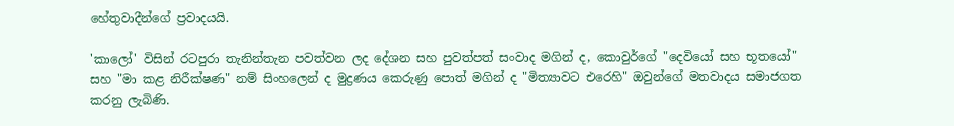හේතුවාදීන්ගේ ප්‍රවාදයයි.

'කාලෝ' විසින් රටපුරා තැනින්තැන පවත්වන ලද දේශන සහ පුවත්පත් සංවාද මගින් ද, කොවුර්ගේ "දෙවියෝ සහ භූතයෝ" සහ "මා කළ නිරීක්ෂණ" නම් සිංහලෙන් ද මුද්‍රණය කෙරුණු පොත් මගින් ද "මිත්‍යාවට එරෙහි" ඔවුන්ගේ මතවාදය සමාජගත කරනු ලැබිණි.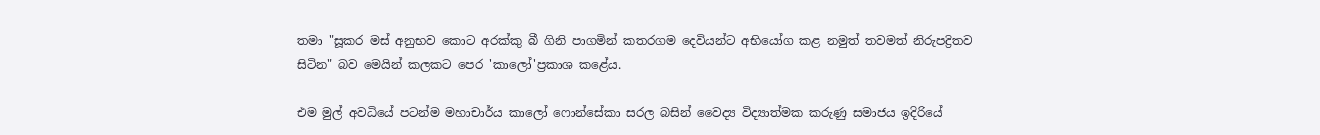තමා "සූකර මස් අනුභව කොට අරක්කු බී ගිනි පාගමින් කතරගම දෙවියන්ට අභියෝග කළ නමුත් තවමත් නිරුපද්‍රිතව සිටින" බව මෙයින් කලකට පෙර 'කාලෝ'ප්‍රකාශ කළේය.

එම මුල් අවධියේ පටන්ම මහාචාර්ය කාලෝ ෆොන්සේකා සරල බසින් වෛද්‍ය විද්‍යාත්මක කරුණු සමාජය ඉදිරියේ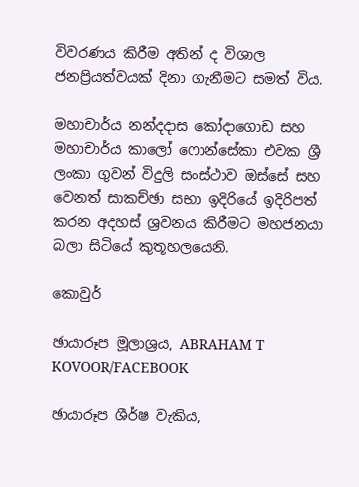විවරණය කිරීම අතින් ද විශාල ජනප්‍රියත්වයක් දිනා ගැනීමට සමත් විය.

මහාචාර්ය නන්දදාස කෝදාගොඩ සහ මහාචාර්ය කාලෝ ෆොන්සේකා එවක ශ්‍රී ලංකා ගුවන් විදුලි සංස්ථාව ඔස්සේ සහ වෙනත් සාකච්ඡා සභා ඉදිරියේ ඉදිරිපත් කරන අදහස් ශ්‍රවනය කිරීමට මහජනයා බලා සිටියේ කුතූහලයෙනි.

කොවුර්

ඡායාරූප මූලාශ්‍රය, ABRAHAM T KOVOOR/FACEBOOK

ඡායාරූප ශීර්ෂ වැකිය,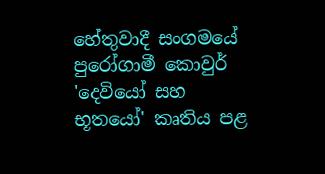හේතුවාදී සංගමයේ පුරෝගාමී කොවුර් 'දෙවියෝ සහ භූතයෝ' කෘතිය පළ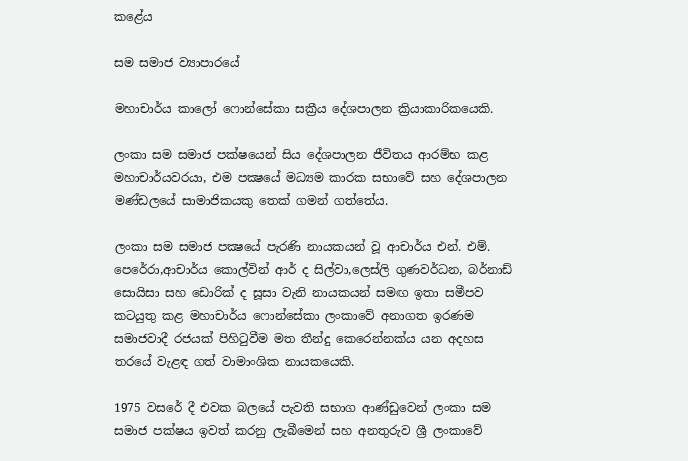කළේය

සම සමාජ ව්‍යාපාරයේ

මහාචාර්ය කාලෝ ෆොන්සේකා සක්‍රීය දේශපාලන ක්‍රියාකාරිකයෙකි.

ලංකා සම සමාජ පක්ෂයෙන් සිය දේශපාලන ජීවිතය ආරම්භ කළ මහාචාර්යවරයා, එම පක්‍ෂයේ මධ්‍යම කාරක සභාවේ සහ දේශපාලන මණ්ඩලයේ සාමාජිකයකු තෙක් ගමන් ගත්තේය.

ලංකා සම සමාජ පක්‍ෂයේ පැරණි නායකයන් වූ ආචාර්ය එන්. එම්. පෙරේරා,ආචාර්ය කොල්වින් ආර් ද සිල්වා,ලෙස්ලි ගුණවර්ධන, බර්නාඩ් සොයිසා සහ ඩොරික් ද සූසා වැනි නායකයන් සමඟ ඉතා සමීපව කටයුතු කළ මහාචාර්ය ෆොන්සේකා ලංකාවේ අනාගත ඉරණම සමාජවාදී රජයක් පිහිටුවීම මත තීන්දු කෙරෙන්නක්ය යන අදහස තරයේ වැළඳ ගත් වාමාංශික නායකයෙකි.

1975 වසරේ දී එවක බලයේ පැවති සභාග ආණ්ඩුවෙන් ලංකා සම සමාජ පක්ෂය ඉවත් කරනු ලැබීමෙන් සහ අනතුරුව ශ්‍රී ලංකාවේ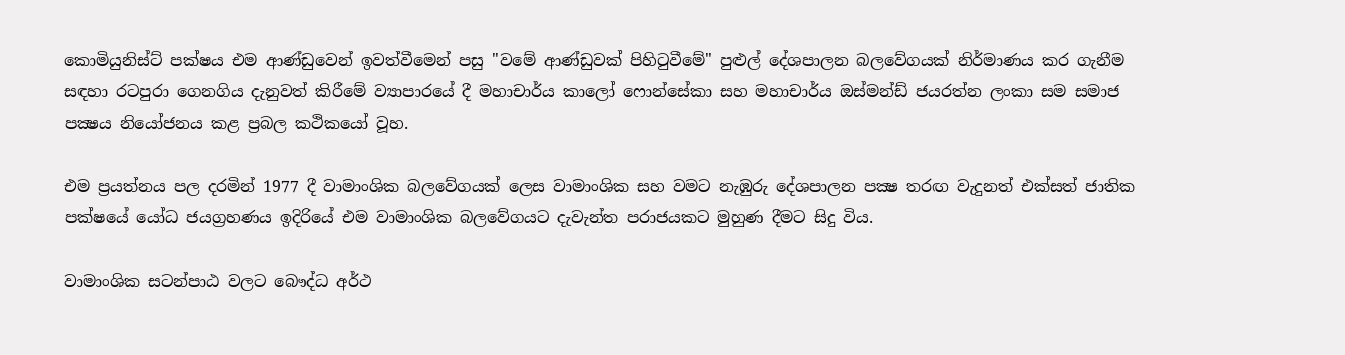කොමියුනිස්ට් පක්ෂය එම ආණ්ඩුවෙන් ඉවත්වීමෙන් පසු "වමේ ආණ්ඩුවක් පිහිටුවීමේ" පුළුල් දේශපාලන බලවේගයක් නිර්මාණය කර ගැනීම සඳහා රටපුරා ගෙනගිය දැනුවත් කිරීමේ ව්‍යාපාරයේ දී මහාචාර්ය කාලෝ ෆොන්සේකා සහ මහාචාර්ය ඔස්මන්ඩ් ජයරත්න ලංකා සම සමාජ පක්‍ෂය නියෝජනය කළ ප්‍රබල කථිකයෝ වූහ.

එම ප්‍රයත්නය පල දරමින් 1977 දී වාමාංශික බලවේගයක් ලෙස වාමාංශික සහ වමට නැඹුරු දේශපාලන පක්‍ෂ තරඟ වැදුනත් එක්සත් ජාතික පක්ෂයේ යෝධ ජයග්‍රහණය ඉදිරියේ එම වාමාංශික බලවේගයට දැවැන්ත පරාජයකට මුහුණ දීමට සිදු විය.

වාමාංශික සටන්පාඨ වලට බෞද්ධ අර්ථ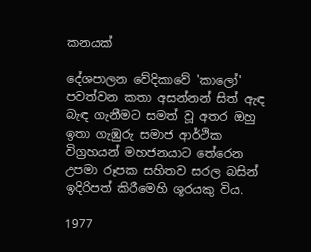කනයක්

දේශපාලන වේදිකාවේ 'කාලෝ' පවත්වන කතා අසන්නන් සිත් ඇඳ බැඳ ගැනීමට සමත් වූ අතර ඔහු ඉතා ගැඹුරු සමාජ ආර්ථික විග්‍රහයන් මහජනයාට තේරෙන උපමා රූපක සහිතව සරල බසින් ඉදිරිපත් කිරීමෙහි ශූරයකු විය.

1977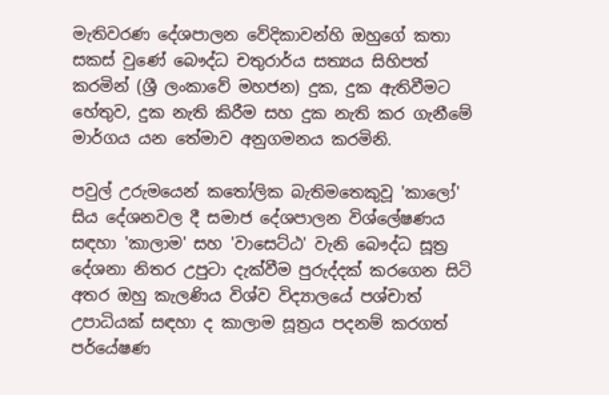මැතිවරණ දේශපාලන වේදිකාවන්හි ඔහුගේ කතා සකස් වුණේ බෞද්ධ චතුරාර්ය සත්‍යය සිහිපත් කරමින් (ශ්‍රී ලංකාවේ මහජන) දුක, දුක ඇතිවීමට හේතුව, දුක නැති කිරීම සහ දුක නැති කර ගැනීමේ මාර්ගය යන තේමාව අනුගමනය කරමිනි.

පවුල් උරුමයෙන් කතෝලික බැතිමතෙකුවූ 'කාලෝ' සිය දේශනවල දී සමාජ දේශපාලන විශ්ලේෂණය සඳහා 'කාලාම' සහ 'වාසෙට්ඨ' වැනි බෞද්ධ සූත්‍ර දේශනා නිතර උපුටා දැක්වීම පුරුද්දක් කරගෙන සිටි අතර ඔහු කැලණිය විශ්ව විද්‍යාලයේ පශ්චාත් උපාධියක් සඳහා ද කාලාම සූත්‍රය පදනම් කරගත් පර්යේෂණ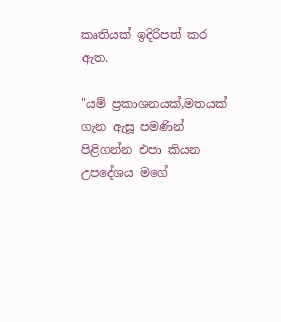කෘතියක් ඉදිරිපත් කර ඇත.

"යම් ප්‍රකාශනයක්,මතයක් ගැන ඇසූ පමණින් පිළිගන්න එපා කියන උපදේශය මගේ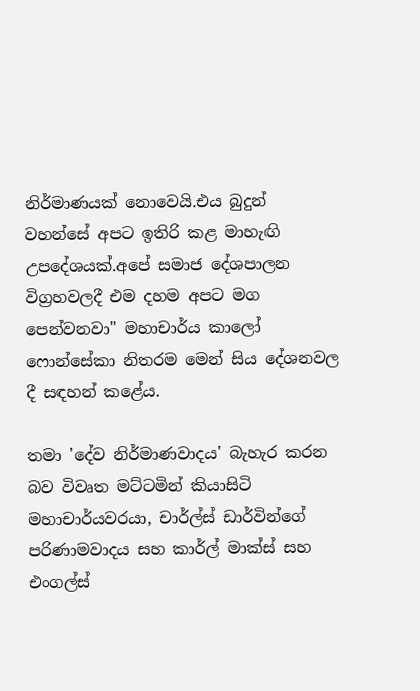නිර්මාණයක් නොවෙයි.එය බුදුන් වහන්සේ අපට ඉතිරි කළ මාහැඟි උපදේශයක්.අපේ සමාජ දේශපාලන විග්‍රහවලදී එම දහම අපට මග පෙන්වනවා" මහාචාර්ය කාලෝ ෆොන්සේකා නිතරම මෙන් සිය දේශනවල දී සඳහන් කළේය.

තමා 'දේව නිර්මාණවාදය' බැහැර කරන බව විවෘත මට්ටමින් කියාසිටි මහාචාර්යවරයා, චාර්ල්ස් ඩාර්වින්ගේ පරිණාමවාදය සහ කාර්ල් මාක්ස් සහ එංගල්ස්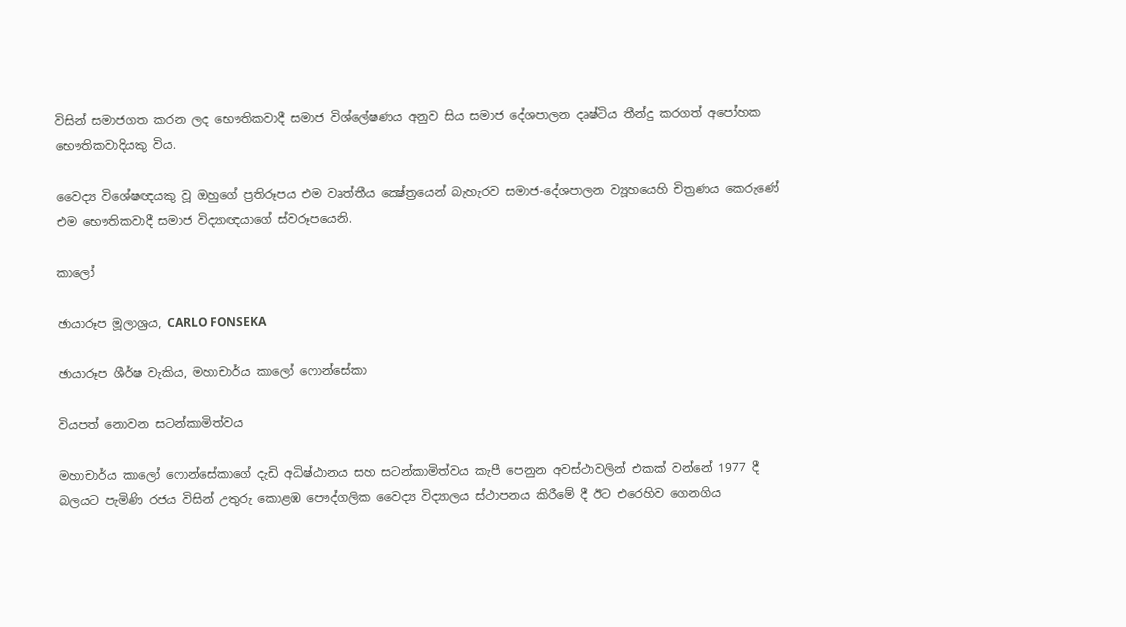විසින් සමාජගත කරන ලද භෞතිකවාදී සමාජ විශ්ලේෂණය අනුව සිය සමාජ දේශපාලන දෘෂ්ටිය තීන්දු කරගත් අපෝහක භෞතිකවාදියකු විය.

වෛද්‍ය විශේෂඥයකු වූ ඔහුගේ ප්‍රතිරූපය එම වෘත්තීය ක්‍ෂේත්‍රයෙන් බැහැරව සමාජ-දේශපාලන ව්‍යූහයෙහි චිත්‍රණය කෙරුණේ එම භෞතිකවාදී සමාජ විද්‍යාඥයාගේ ස්වරූපයෙනි.

කාලෝ

ඡායාරූප මූලාශ්‍රය, CARLO FONSEKA

ඡායාරූප ශීර්ෂ වැකිය, මහාචාර්ය කාලෝ ෆොන්සේකා

වියපත් නොවන සටන්කාමිත්වය

මහාචාර්ය කාලෝ ෆොන්සේකාගේ දැඩි අධිෂ්ඨානය සහ සටන්කාමිත්වය කැපී පෙනුන අවස්ථාවලින් එකක් වන්නේ 1977 දී බලයට පැමිණි රජය විසින් උතුරු කොළඹ පෞද්ගලික වෛද්‍ය විද්‍යාලය ස්ථාපනය කිරීමේ දී ඊට එරෙහිව ගෙනගිය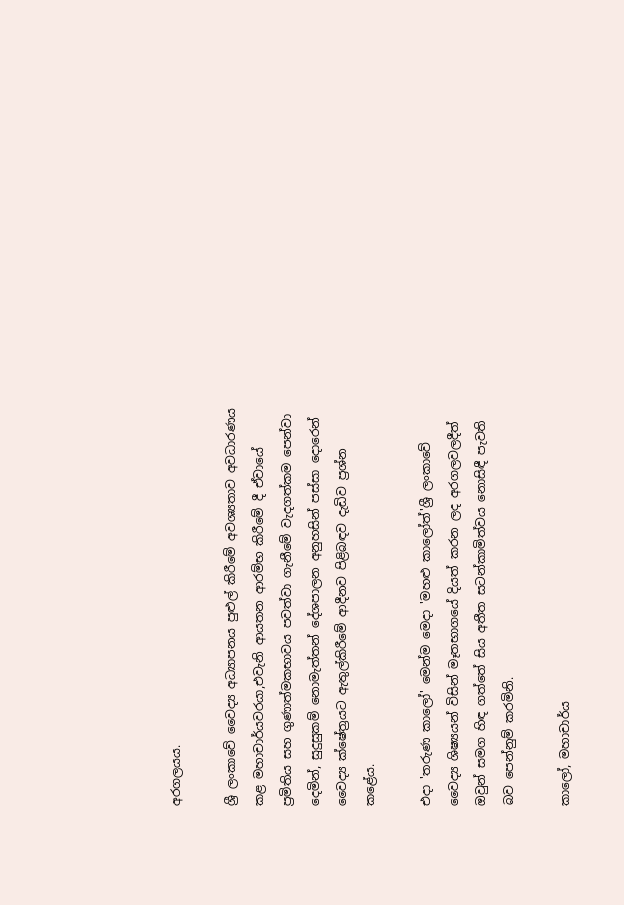අරගලයය.

ශ්‍රී ලංකාවේ වෛද්‍ය අධ්‍යාපනය පුළුල් කිරීමේ අවශ්‍යතාව අවධාරණය කළ මහාචාර්යවරයා,එවැනි ආයතන ආරම්භ කිරීමේ දී ඒවායේ ප්‍රමිතිය සහ ගුණාත්මකභාවය පවත්වා ගැනීමේ වැදගත්කම පෙන්වා දෙමින්, සුදුසුකම් නොමැත්තන් දේශපාලන අනුහසින් පස්සා දොරෙන් වෛද්‍ය ක්ෂේත්‍රයට ඇතුල්කිරීමේ ආදීනව පිළිබඳව දැඩිව ප්‍රශ්න කළේය.

එදා 'තරුණ කාලෝ' මෙන්ම මෙදා 'මහළු කාලෝත්'ශ්‍රී ලංකාවේ වෛද්‍ය ශිෂ්‍යයන් විසින් මෑතභාගයේ දියත් කරන ලද අරගලවලදීත් ඔවුන් සමග හිඳ ගත්තේ සිය අතීත සටන්කාමිත්වය නොසිඳී පැවති බව පෙන්නුම් කරමිනි.

කාලෝ, මහාචාර්ය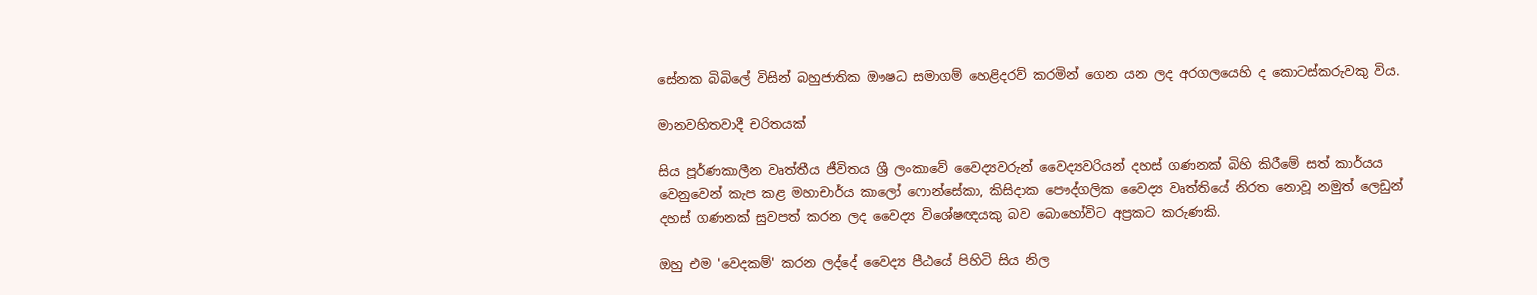සේනක බිබිලේ විසින් බහුජාතික ඖෂධ සමාගම් හෙළිදරව් කරමින් ගෙන යන ලද අරගලයෙහි ද කොටස්කරුවකු විය.

මානවහිතවාදී චරිතයක්

සිය පූර්ණකාලීන වෘත්තීය ජීවිතය ශ්‍රී ලංකාවේ වෛද්‍යවරුන් වෛද්‍යවරියන් දහස් ගණනක් බිහි කිරීමේ සත් කාර්යය වෙනුවෙන් කැප කළ මහාචාර්ය කාලෝ ෆොන්සේකා, කිසිදාක පෞද්ගලික වෛද්‍ය වෘත්තියේ නිරත නොවූ නමුත් ලෙඩුන් දහස් ගණනක් සුවපත් කරන ලද වෛද්‍ය විශේෂඥයකු බව බොහෝවිට අප්‍රකට කරුණකි.

ඔහු එම 'වෙදකම්' කරන ලද්දේ වෛද්‍ය පීඨයේ පිහිටි සිය නිල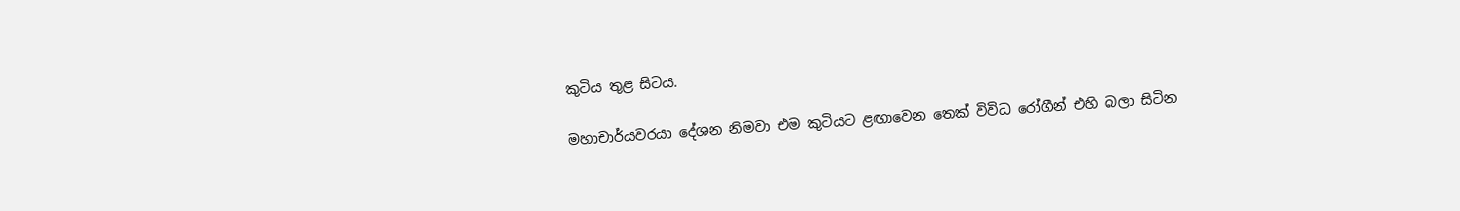කුටිය තුළ සිටය.

මහාචාර්යවරයා දේශන නිමවා එම කුටියට ළඟාවෙන තෙක් විවිධ රෝගීන් එහි බලා සිටින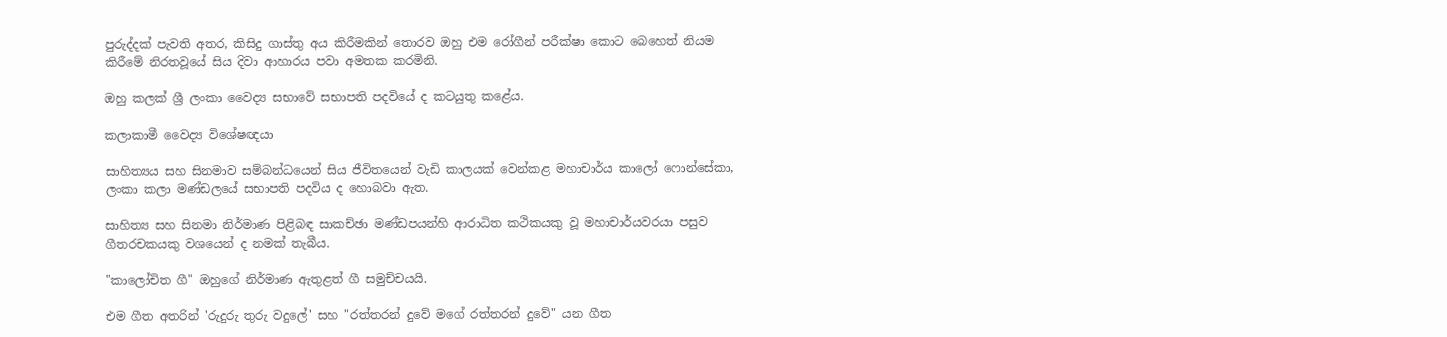පුරුද්දක් පැවති අතර, කිසිදු ගාස්තු අය කිරීමකින් තොරව ඔහු එම රෝගීන් පරීක්ෂා කොට බෙහෙත් නියම කිරීමේ නිරතවූයේ සිය දිවා ආහාරය පවා අමතක කරමිනි.

ඔහු කලක් ශ්‍රී ලංකා වෛද්‍ය සභාවේ සභාපති පදවියේ ද කටයුතු කළේය.

කලාකාමී වෛද්‍ය විශේෂඥයා

සාහිත්‍යය සහ සිනමාව සම්බන්ධයෙන් සිය ජීවිතයෙන් වැඩි කාලයක් වෙන්කළ මහාචාර්ය කාලෝ ෆොන්සේකා, ලංකා කලා මණ්ඩලයේ සභාපති පදවිය ද හොබවා ඇත.

සාහිත්‍ය සහ සිනමා නිර්මාණ පිළිබඳ සාකච්ඡා මණ්ඩපයන්හි ආරාධිත කථිකයකු වූ මහාචාර්යවරයා පසුව ගීතරචකයකු වශයෙන් ද නමක් තැබීය.

"කාලෝචිත ගී" ඔහුගේ නිර්මාණ ඇතුළත් ගී සමුච්චයයි.

එම ගීත අතරින් 'රුදුරු තුරු වදුලේ' සහ "රත්තරන් දුවේ මගේ රත්තරන් දුවේ" යන ගීත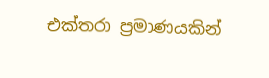එක්තරා ප්‍රමාණයකින්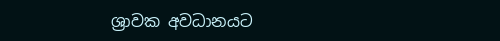ශ්‍රාවක අවධානයට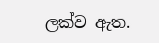ලක්ව ඇත.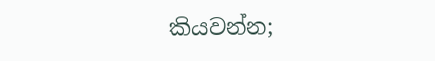කියවන්න;